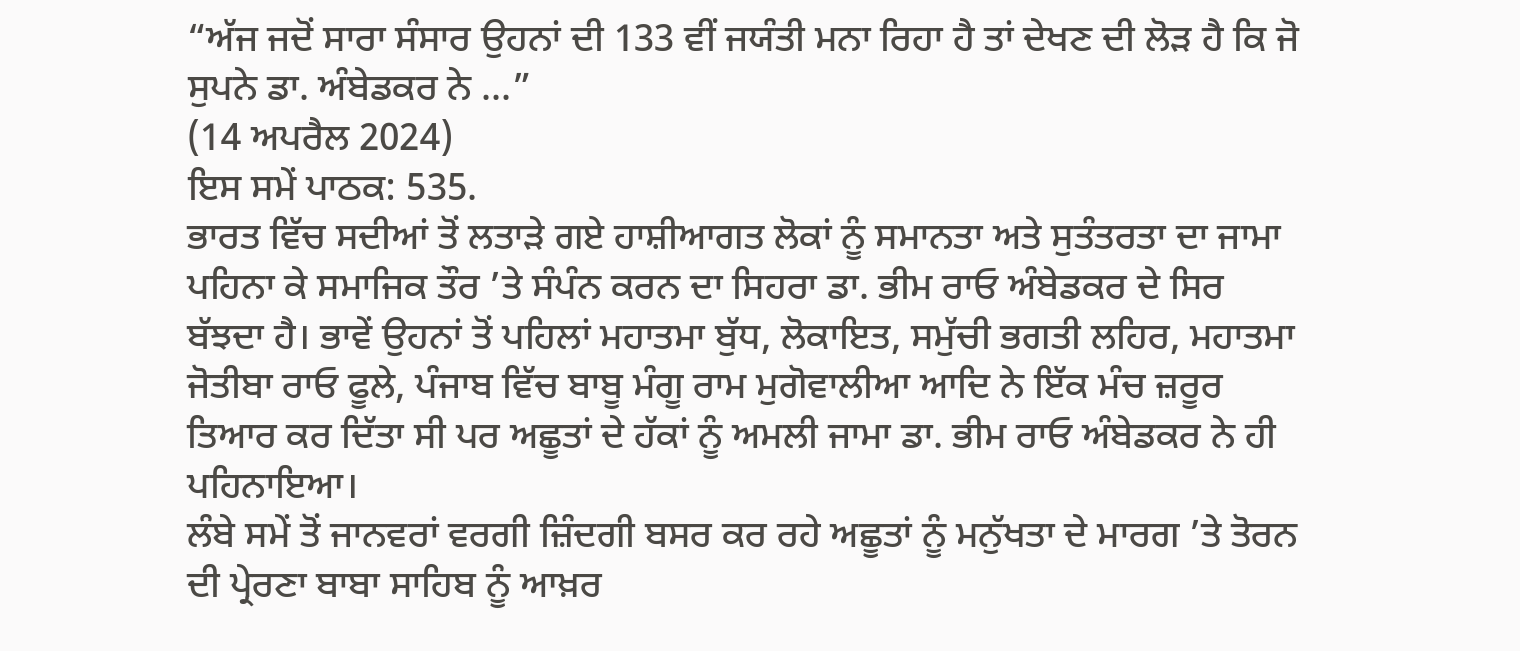“ਅੱਜ ਜਦੋਂ ਸਾਰਾ ਸੰਸਾਰ ਉਹਨਾਂ ਦੀ 133 ਵੀਂ ਜਯੰਤੀ ਮਨਾ ਰਿਹਾ ਹੈ ਤਾਂ ਦੇਖਣ ਦੀ ਲੋੜ ਹੈ ਕਿ ਜੋ ਸੁਪਨੇ ਡਾ. ਅੰਬੇਡਕਰ ਨੇ ...”
(14 ਅਪਰੈਲ 2024)
ਇਸ ਸਮੇਂ ਪਾਠਕ: 535.
ਭਾਰਤ ਵਿੱਚ ਸਦੀਆਂ ਤੋਂ ਲਤਾੜੇ ਗਏ ਹਾਸ਼ੀਆਗਤ ਲੋਕਾਂ ਨੂੰ ਸਮਾਨਤਾ ਅਤੇ ਸੁਤੰਤਰਤਾ ਦਾ ਜਾਮਾ ਪਹਿਨਾ ਕੇ ਸਮਾਜਿਕ ਤੌਰ ’ਤੇ ਸੰਪੰਨ ਕਰਨ ਦਾ ਸਿਹਰਾ ਡਾ. ਭੀਮ ਰਾਓ ਅੰਬੇਡਕਰ ਦੇ ਸਿਰ ਬੱਝਦਾ ਹੈ। ਭਾਵੇਂ ਉਹਨਾਂ ਤੋਂ ਪਹਿਲਾਂ ਮਹਾਤਮਾ ਬੁੱਧ, ਲੋਕਾਇਤ, ਸਮੁੱਚੀ ਭਗਤੀ ਲਹਿਰ, ਮਹਾਤਮਾ ਜੋਤੀਬਾ ਰਾਓ ਫੂਲੇ, ਪੰਜਾਬ ਵਿੱਚ ਬਾਬੂ ਮੰਗੂ ਰਾਮ ਮੁਗੋਵਾਲੀਆ ਆਦਿ ਨੇ ਇੱਕ ਮੰਚ ਜ਼ਰੂਰ ਤਿਆਰ ਕਰ ਦਿੱਤਾ ਸੀ ਪਰ ਅਛੂਤਾਂ ਦੇ ਹੱਕਾਂ ਨੂੰ ਅਮਲੀ ਜਾਮਾ ਡਾ. ਭੀਮ ਰਾਓ ਅੰਬੇਡਕਰ ਨੇ ਹੀ ਪਹਿਨਾਇਆ।
ਲੰਬੇ ਸਮੇਂ ਤੋਂ ਜਾਨਵਰਾਂ ਵਰਗੀ ਜ਼ਿੰਦਗੀ ਬਸਰ ਕਰ ਰਹੇ ਅਛੂਤਾਂ ਨੂੰ ਮਨੁੱਖਤਾ ਦੇ ਮਾਰਗ ’ਤੇ ਤੋਰਨ ਦੀ ਪ੍ਰੇਰਣਾ ਬਾਬਾ ਸਾਹਿਬ ਨੂੰ ਆਖ਼ਰ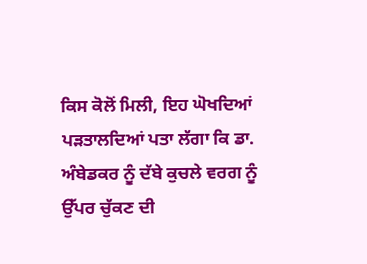ਕਿਸ ਕੋਲੋਂ ਮਿਲੀ, ਇਹ ਘੋਖਦਿਆਂ ਪੜਤਾਲਦਿਆਂ ਪਤਾ ਲੱਗਾ ਕਿ ਡਾ. ਅੰਬੇਡਕਰ ਨੂੰ ਦੱਬੇ ਕੁਚਲੇ ਵਰਗ ਨੂੰ ਉੱਪਰ ਚੁੱਕਣ ਦੀ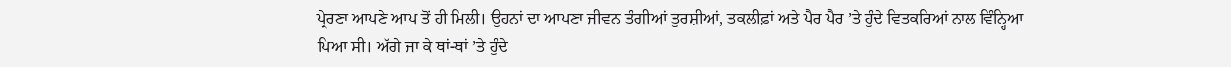ਪ੍ਰੇਰਣਾ ਆਪਣੇ ਆਪ ਤੋਂ ਹੀ ਮਿਲੀ। ਉਹਨਾਂ ਦਾ ਆਪਣਾ ਜੀਵਨ ਤੰਗੀਆਂ ਤੁਰਸ਼ੀਆਂ, ਤਕਲੀਫ਼ਾਂ ਅਤੇ ਪੈਰ ਪੈਰ ’ਤੇ ਹੁੰਦੇ ਵਿਤਕਰਿਆਂ ਨਾਲ ਵਿੰਨ੍ਹਿਆ ਪਿਆ ਸੀ। ਅੱਗੇ ਜਾ ਕੇ ਥਾਂ-ਥਾਂ ’ਤੇ ਹੁੰਦੇ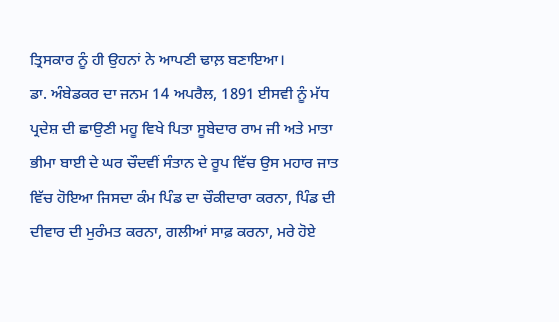ਤ੍ਰਿਸਕਾਰ ਨੂੰ ਹੀ ਉਹਨਾਂ ਨੇ ਆਪਣੀ ਢਾਲ਼ ਬਣਾਇਆ।
ਡਾ. ਅੰਬੇਡਕਰ ਦਾ ਜਨਮ 14 ਅਪਰੈਲ, 1891 ਈਸਵੀ ਨੂੰ ਮੱਧ ਪ੍ਰਦੇਸ਼ ਦੀ ਛਾਉਣੀ ਮਹੂ ਵਿਖੇ ਪਿਤਾ ਸੂਬੇਦਾਰ ਰਾਮ ਜੀ ਅਤੇ ਮਾਤਾ ਭੀਮਾ ਬਾਈ ਦੇ ਘਰ ਚੌਦਵੀਂ ਸੰਤਾਨ ਦੇ ਰੂਪ ਵਿੱਚ ਉਸ ਮਹਾਰ ਜਾਤ ਵਿੱਚ ਹੋਇਆ ਜਿਸਦਾ ਕੰਮ ਪਿੰਡ ਦਾ ਚੌਕੀਦਾਰਾ ਕਰਨਾ, ਪਿੰਡ ਦੀ ਦੀਵਾਰ ਦੀ ਮੁਰੰਮਤ ਕਰਨਾ, ਗਲੀਆਂ ਸਾਫ਼ ਕਰਨਾ, ਮਰੇ ਹੋਏ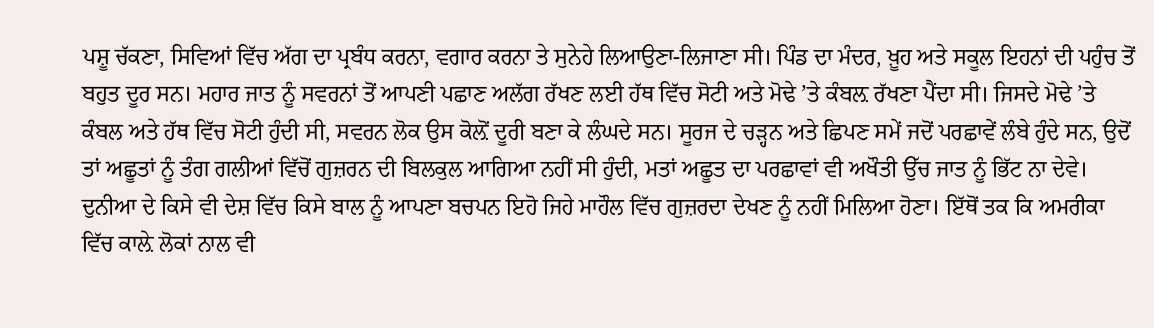ਪਸ਼ੂ ਚੱਕਣਾ, ਸਿਵਿਆਂ ਵਿੱਚ ਅੱਗ ਦਾ ਪ੍ਰਬੰਧ ਕਰਨਾ, ਵਗਾਰ ਕਰਨਾ ਤੇ ਸੁਨੇਹੇ ਲਿਆਉਣਾ-ਲਿਜਾਣਾ ਸੀ। ਪਿੰਡ ਦਾ ਮੰਦਰ, ਖ਼ੂਹ ਅਤੇ ਸਕੂਲ ਇਹਨਾਂ ਦੀ ਪਹੁੰਚ ਤੋਂ ਬਹੁਤ ਦੂਰ ਸਨ। ਮਹਾਰ ਜਾਤ ਨੂੰ ਸਵਰਨਾਂ ਤੋਂ ਆਪਣੀ ਪਛਾਣ ਅਲੱਗ ਰੱਖਣ ਲਈ ਹੱਥ ਵਿੱਚ ਸੋਟੀ ਅਤੇ ਮੋਢੇ ’ਤੇ ਕੰਬਲ਼ ਰੱਖਣਾ ਪੈਂਦਾ ਸੀ। ਜਿਸਦੇ ਮੋਢੇ ’ਤੇ ਕੰਬਲ ਅਤੇ ਹੱਥ ਵਿੱਚ ਸੋਟੀ ਹੁੰਦੀ ਸੀ, ਸਵਰਨ ਲੋਕ ਉਸ ਕੋਲ਼ੋਂ ਦੂਰੀ ਬਣਾ ਕੇ ਲੰਘਦੇ ਸਨ। ਸੂਰਜ ਦੇ ਚੜ੍ਹਨ ਅਤੇ ਛਿਪਣ ਸਮੇਂ ਜਦੋਂ ਪਰਛਾਵੇਂ ਲੰਬੇ ਹੁੰਦੇ ਸਨ, ਉਦੋਂ ਤਾਂ ਅਛੂਤਾਂ ਨੂੰ ਤੰਗ ਗਲੀਆਂ ਵਿੱਚੋਂ ਗੁਜ਼ਰਨ ਦੀ ਬਿਲਕੁਲ ਆਗਿਆ ਨਹੀਂ ਸੀ ਹੁੰਦੀ, ਮਤਾਂ ਅਛੂਤ ਦਾ ਪਰਛਾਵਾਂ ਵੀ ਅਖੌਤੀ ਉੱਚ ਜਾਤ ਨੂੰ ਭਿੱਟ ਨਾ ਦੇਵੇ। ਦੁਨੀਆ ਦੇ ਕਿਸੇ ਵੀ ਦੇਸ਼ ਵਿੱਚ ਕਿਸੇ ਬਾਲ ਨੂੰ ਆਪਣਾ ਬਚਪਨ ਇਹੋ ਜਿਹੇ ਮਾਹੌਲ ਵਿੱਚ ਗੁਜ਼ਰਦਾ ਦੇਖਣ ਨੂੰ ਨਹੀਂ ਮਿਲਿਆ ਹੋਣਾ। ਇੱਥੋਂ ਤਕ ਕਿ ਅਮਰੀਕਾ ਵਿੱਚ ਕਾਲ਼ੇ ਲੋਕਾਂ ਨਾਲ ਵੀ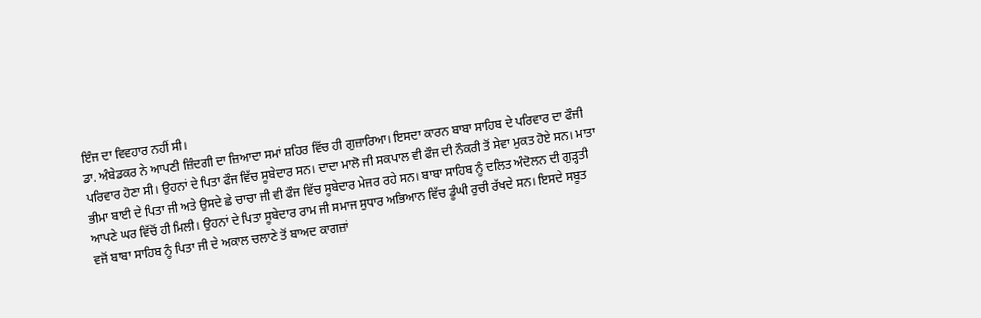ਇੰਜ ਦਾ ਵਿਵਹਾਰ ਨਹੀਂ ਸੀ।
ਡਾ. ਅੰਬੇਡਕਰ ਨੇ ਆਪਣੀ ਜ਼ਿੰਦਗੀ ਦਾ ਜ਼ਿਆਦਾ ਸਮਾਂ ਸ਼ਹਿਰ ਵਿੱਚ ਹੀ ਗੁਜ਼ਾਰਿਆ। ਇਸਦਾ ਕਾਰਨ ਬਾਬਾ ਸਾਹਿਬ ਦੇ ਪਰਿਵਾਰ ਦਾ ਫੌਜੀ ਪਰਿਵਾਰ ਹੋਣਾ ਸੀ। ਉਹਨਾਂ ਦੇ ਪਿਤਾ ਫੌਜ ਵਿੱਚ ਸੂਬੇਦਾਰ ਸਨ। ਦਾਦਾ ਮਾਲੋ ਜੀ ਸਕਪਾਲ ਵੀ ਫੌਜ ਦੀ ਨੌਕਰੀ ਤੋਂ ਸੇਵਾ ਮੁਕਤ ਹੋਏ ਸਨ। ਮਾਤਾ ਭੀਮਾ ਬਾਈ ਦੇ ਪਿਤਾ ਜੀ ਅਤੇ ਉਸਦੇ ਛੇ ਚਾਚਾ ਜੀ ਵੀ ਫੌਜ ਵਿੱਚ ਸੂਬੇਦਾਰ ਮੇਜਰ ਰਹੇ ਸਨ। ਬਾਬਾ ਸਾਹਿਬ ਨੂੰ ਦਲਿਤ ਅੰਦੋਲਨ ਦੀ ਗੁੜ੍ਹਤੀ ਆਪਣੇ ਘਰ ਵਿੱਚੋਂ ਹੀ ਮਿਲੀ। ਉਹਨਾਂ ਦੇ ਪਿਤਾ ਸੂਬੇਦਾਰ ਰਾਮ ਜੀ ਸਮਾਜ ਸੁਧਾਰ ਅਭਿਆਨ ਵਿੱਚ ਡੂੰਘੀ ਰੁਚੀ ਰੱਖਦੇ ਸਨ। ਇਸਦੇ ਸਬੂਤ ਵਜੋਂ ਬਾਬਾ ਸਾਹਿਬ ਨੂੰ ਪਿਤਾ ਜੀ ਦੇ ਅਕਾਲ ਚਲਾਣੇ ਤੋਂ ਬਾਅਦ ਕਾਗਜ਼ਾਂ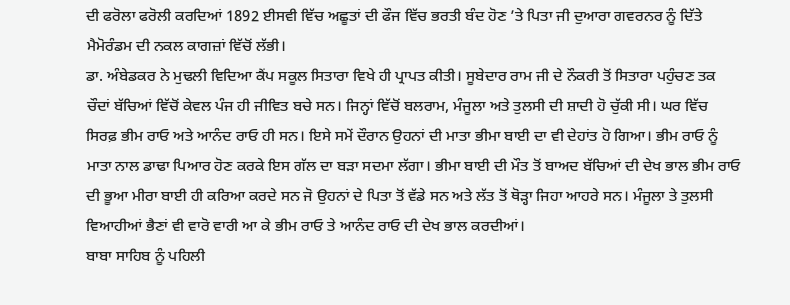ਦੀ ਫਰੋਲਾ ਫਰੋਲੀ ਕਰਦਿਆਂ 1892 ਈਸਵੀ ਵਿੱਚ ਅਛੂਤਾਂ ਦੀ ਫੌਜ ਵਿੱਚ ਭਰਤੀ ਬੰਦ ਹੋਣ ’ਤੇ ਪਿਤਾ ਜੀ ਦੁਆਰਾ ਗਵਰਨਰ ਨੂੰ ਦਿੱਤੇ ਮੈਮੋਰੰਡਮ ਦੀ ਨਕਲ ਕਾਗਜ਼ਾਂ ਵਿੱਚੋਂ ਲੱਭੀ।
ਡਾ. ਅੰਬੇਡਕਰ ਨੇ ਮੁਢਲੀ ਵਿਦਿਆ ਕੈਂਪ ਸਕੂਲ ਸਿਤਾਰਾ ਵਿਖੇ ਹੀ ਪ੍ਰਾਪਤ ਕੀਤੀ। ਸੂਬੇਦਾਰ ਰਾਮ ਜੀ ਦੇ ਨੌਕਰੀ ਤੋਂ ਸਿਤਾਰਾ ਪਹੁੰਚਣ ਤਕ ਚੌਦਾਂ ਬੱਚਿਆਂ ਵਿੱਚੋਂ ਕੇਵਲ ਪੰਜ ਹੀ ਜੀਵਿਤ ਬਚੇ ਸਨ। ਜਿਨ੍ਹਾਂ ਵਿੱਚੋਂ ਬਲਰਾਮ, ਮੰਜੂਲਾ ਅਤੇ ਤੁਲਸੀ ਦੀ ਸ਼ਾਦੀ ਹੋ ਚੁੱਕੀ ਸੀ। ਘਰ ਵਿੱਚ ਸਿਰਫ਼ ਭੀਮ ਰਾਓ ਅਤੇ ਆਨੰਦ ਰਾਓ ਹੀ ਸਨ। ਇਸੇ ਸਮੇਂ ਦੌਰਾਨ ਉਹਨਾਂ ਦੀ ਮਾਤਾ ਭੀਮਾ ਬਾਈ ਦਾ ਵੀ ਦੇਹਾਂਤ ਹੋ ਗਿਆ। ਭੀਮ ਰਾਓ ਨੂੰ ਮਾਤਾ ਨਾਲ ਡਾਢਾ ਪਿਆਰ ਹੋਣ ਕਰਕੇ ਇਸ ਗੱਲ ਦਾ ਬੜਾ ਸਦਮਾ ਲੱਗਾ। ਭੀਮਾ ਬਾਈ ਦੀ ਮੌਤ ਤੋਂ ਬਾਅਦ ਬੱਚਿਆਂ ਦੀ ਦੇਖ ਭਾਲ ਭੀਮ ਰਾਓ ਦੀ ਭੂਆ ਮੀਰਾ ਬਾਈ ਹੀ ਕਰਿਆ ਕਰਦੇ ਸਨ ਜੋ ਉਹਨਾਂ ਦੇ ਪਿਤਾ ਤੋਂ ਵੱਡੇ ਸਨ ਅਤੇ ਲੱਤ ਤੋਂ ਥੋੜ੍ਹਾ ਜਿਹਾ ਆਹਰੇ ਸਨ। ਮੰਜੂਲਾ ਤੇ ਤੁਲਸੀ ਵਿਆਹੀਆਂ ਭੈਣਾਂ ਵੀ ਵਾਰੋ ਵਾਰੀ ਆ ਕੇ ਭੀਮ ਰਾਓ ਤੇ ਆਨੰਦ ਰਾਓ ਦੀ ਦੇਖ ਭਾਲ ਕਰਦੀਆਂ।
ਬਾਬਾ ਸਾਹਿਬ ਨੂੰ ਪਹਿਲੀ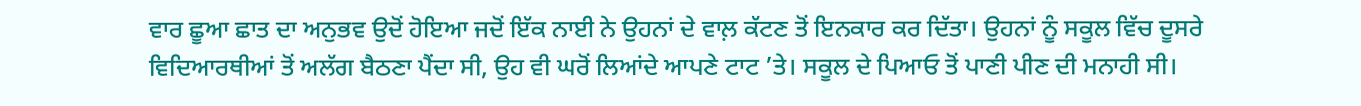ਵਾਰ ਛੂਆ ਛਾਤ ਦਾ ਅਨੁਭਵ ਉਦੋਂ ਹੋਇਆ ਜਦੋਂ ਇੱਕ ਨਾਈ ਨੇ ਉਹਨਾਂ ਦੇ ਵਾਲ਼ ਕੱਟਣ ਤੋਂ ਇਨਕਾਰ ਕਰ ਦਿੱਤਾ। ਉਹਨਾਂ ਨੂੰ ਸਕੂਲ ਵਿੱਚ ਦੂਸਰੇ ਵਿਦਿਆਰਥੀਆਂ ਤੋਂ ਅਲੱਗ ਬੈਠਣਾ ਪੈਂਦਾ ਸੀ, ਉਹ ਵੀ ਘਰੋਂ ਲਿਆਂਦੇ ਆਪਣੇ ਟਾਟ ’ਤੇ। ਸਕੂਲ ਦੇ ਪਿਆਓ ਤੋਂ ਪਾਣੀ ਪੀਣ ਦੀ ਮਨਾਹੀ ਸੀ।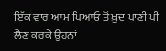ਇੱਕ ਵਾਰ ਆਮ ਪਿਆਓ ਤੋਂ ਖ਼ੁਦ ਪਾਣੀ ਪੀ ਲੈਣ ਕਰਕੇ ਉਹਨਾਂ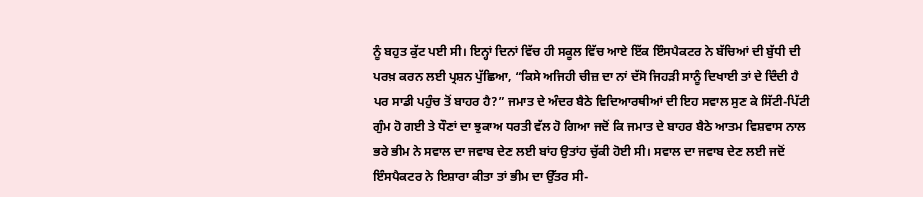ਨੂੰ ਬਹੁਤ ਕੁੱਟ ਪਈ ਸੀ। ਇਨ੍ਹਾਂ ਦਿਨਾਂ ਵਿੱਚ ਹੀ ਸਕੂਲ ਵਿੱਚ ਆਏ ਇੱਕ ਇੰਸਪੈਕਟਰ ਨੇ ਬੱਚਿਆਂ ਦੀ ਬੁੱਧੀ ਦੀ ਪਰਖ਼ ਕਰਨ ਲਈ ਪ੍ਰਸ਼ਨ ਪੁੱਛਿਆ, “ਕਿਸੇ ਅਜਿਹੀ ਚੀਜ਼ ਦਾ ਨਾਂ ਦੱਸੋ ਜਿਹੜੀ ਸਾਨੂੰ ਦਿਖਾਈ ਤਾਂ ਦੇ ਦਿੰਦੀ ਹੈ ਪਰ ਸਾਡੀ ਪਹੁੰਚ ਤੋਂ ਬਾਹਰ ਹੈ?” ਜਮਾਤ ਦੇ ਅੰਦਰ ਬੈਠੇ ਵਿਦਿਆਰਥੀਆਂ ਦੀ ਇਹ ਸਵਾਲ ਸੁਣ ਕੇ ਸਿੱਟੀ-ਪਿੱਟੀ ਗੁੰਮ ਹੋ ਗਈ ਤੇ ਧੌਣਾਂ ਦਾ ਝੁਕਾਅ ਧਰਤੀ ਵੱਲ ਹੋ ਗਿਆ ਜਦੋਂ ਕਿ ਜਮਾਤ ਦੇ ਬਾਹਰ ਬੈਠੇ ਆਤਮ ਵਿਸ਼ਵਾਸ ਨਾਲ ਭਰੇ ਭੀਮ ਨੇ ਸਵਾਲ ਦਾ ਜਵਾਬ ਦੇਣ ਲਈ ਬਾਂਹ ਉਤਾਂਹ ਚੁੱਕੀ ਹੋਈ ਸੀ। ਸਵਾਲ ਦਾ ਜਵਾਬ ਦੇਣ ਲਈ ਜਦੋਂ ਇੰਸਪੈਕਟਰ ਨੇ ਇਸ਼ਾਰਾ ਕੀਤਾ ਤਾਂ ਭੀਮ ਦਾ ਉੱਤਰ ਸੀ-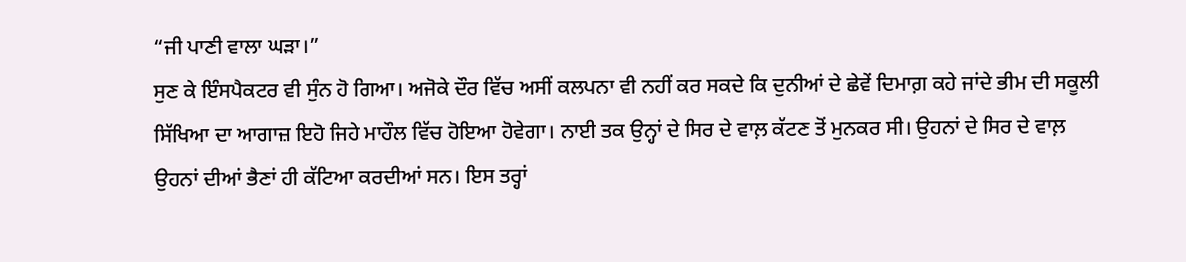“ਜੀ ਪਾਣੀ ਵਾਲਾ ਘੜਾ।”
ਸੁਣ ਕੇ ਇੰਸਪੈਕਟਰ ਵੀ ਸੁੰਨ ਹੋ ਗਿਆ। ਅਜੋਕੇ ਦੌਰ ਵਿੱਚ ਅਸੀਂ ਕਲਪਨਾ ਵੀ ਨਹੀਂ ਕਰ ਸਕਦੇ ਕਿ ਦੁਨੀਆਂ ਦੇ ਛੇਵੇਂ ਦਿਮਾਗ਼ ਕਹੇ ਜਾਂਦੇ ਭੀਮ ਦੀ ਸਕੂਲੀ ਸਿੱਖਿਆ ਦਾ ਆਗਾਜ਼ ਇਹੋ ਜਿਹੇ ਮਾਹੌਲ ਵਿੱਚ ਹੋਇਆ ਹੋਵੇਗਾ। ਨਾਈ ਤਕ ਉਨ੍ਹਾਂ ਦੇ ਸਿਰ ਦੇ ਵਾਲ਼ ਕੱਟਣ ਤੋਂ ਮੁਨਕਰ ਸੀ। ਉਹਨਾਂ ਦੇ ਸਿਰ ਦੇ ਵਾਲ਼ ਉਹਨਾਂ ਦੀਆਂ ਭੈਣਾਂ ਹੀ ਕੱਟਿਆ ਕਰਦੀਆਂ ਸਨ। ਇਸ ਤਰ੍ਹਾਂ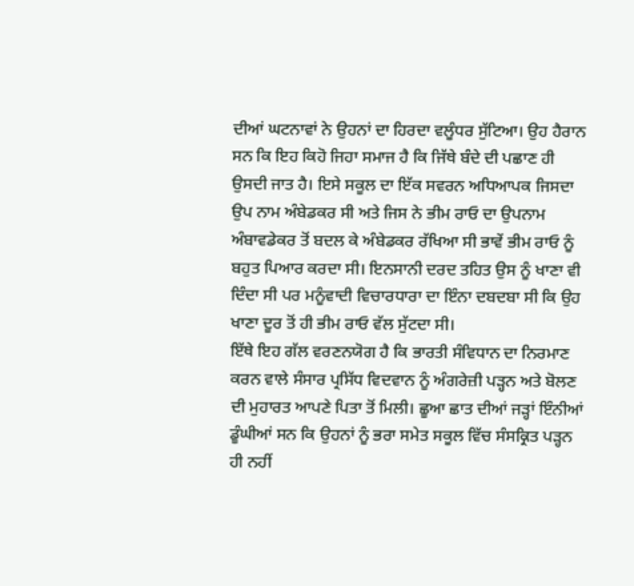ਦੀਆਂ ਘਟਨਾਵਾਂ ਨੇ ਉਹਨਾਂ ਦਾ ਹਿਰਦਾ ਵਲੂੰਧਰ ਸੁੱਟਿਆ। ਉਹ ਹੈਰਾਨ ਸਨ ਕਿ ਇਹ ਕਿਹੋ ਜਿਹਾ ਸਮਾਜ ਹੈ ਕਿ ਜਿੱਥੇ ਬੰਦੇ ਦੀ ਪਛਾਣ ਹੀ ਉਸਦੀ ਜਾਤ ਹੈ। ਇਸੇ ਸਕੂਲ ਦਾ ਇੱਕ ਸਵਰਨ ਅਧਿਆਪਕ ਜਿਸਦਾ ਉਪ ਨਾਮ ਅੰਬੇਡਕਰ ਸੀ ਅਤੇ ਜਿਸ ਨੇ ਭੀਮ ਰਾਓ ਦਾ ਉਪਨਾਮ ਅੰਬਾਵਡੇਕਰ ਤੋਂ ਬਦਲ ਕੇ ਅੰਬੇਡਕਰ ਰੱਖਿਆ ਸੀ ਭਾਵੇਂ ਭੀਮ ਰਾਓ ਨੂੰ ਬਹੁਤ ਪਿਆਰ ਕਰਦਾ ਸੀ। ਇਨਸਾਨੀ ਦਰਦ ਤਹਿਤ ਉਸ ਨੂੰ ਖਾਣਾ ਵੀ ਦਿੰਦਾ ਸੀ ਪਰ ਮਨੂੰਵਾਦੀ ਵਿਚਾਰਧਾਰਾ ਦਾ ਇੰਨਾ ਦਬਦਬਾ ਸੀ ਕਿ ਉਹ ਖਾਣਾ ਦੂਰ ਤੋਂ ਹੀ ਭੀਮ ਰਾਓ ਵੱਲ ਸੁੱਟਦਾ ਸੀ।
ਇੱਥੇ ਇਹ ਗੱਲ ਵਰਣਨਯੋਗ ਹੈ ਕਿ ਭਾਰਤੀ ਸੰਵਿਧਾਨ ਦਾ ਨਿਰਮਾਣ ਕਰਨ ਵਾਲੇ ਸੰਸਾਰ ਪ੍ਰਸਿੱਧ ਵਿਦਵਾਨ ਨੂੰ ਅੰਗਰੇਜ਼ੀ ਪੜ੍ਹਨ ਅਤੇ ਬੋਲਣ ਦੀ ਮੁਹਾਰਤ ਆਪਣੇ ਪਿਤਾ ਤੋਂ ਮਿਲੀ। ਛੂਆ ਛਾਤ ਦੀਆਂ ਜੜ੍ਹਾਂ ਇੰਨੀਆਂ ਡੂੰਘੀਆਂ ਸਨ ਕਿ ਉਹਨਾਂ ਨੂੰ ਭਰਾ ਸਮੇਤ ਸਕੂਲ ਵਿੱਚ ਸੰਸਕ੍ਰਿਤ ਪੜ੍ਹਨ ਹੀ ਨਹੀਂ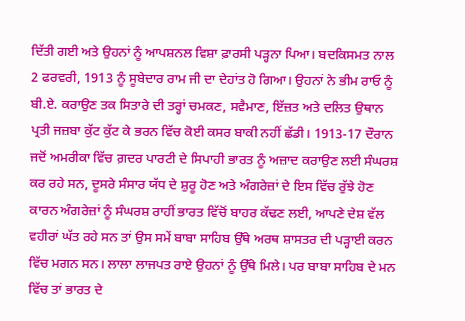ਦਿੱਤੀ ਗਈ ਅਤੇ ਉਹਨਾਂ ਨੂੰ ਆਪਸ਼ਨਲ ਵਿਸ਼ਾ ਫ਼ਾਰਸੀ ਪੜ੍ਹਨਾ ਪਿਆ। ਬਦਕਿਸਮਤ ਨਾਲ 2 ਫਰਵਰੀ, 1913 ਨੂੰ ਸੂਬੇਦਾਰ ਰਾਮ ਜੀ ਦਾ ਦੇਹਾਂਤ ਹੋ ਗਿਆ। ਉਹਨਾਂ ਨੇ ਭੀਮ ਰਾਓ ਨੂੰ ਬੀ.ਏ. ਕਰਾਉਣ ਤਕ ਸਿਤਾਰੇ ਦੀ ਤਰ੍ਹਾਂ ਚਮਕਣ, ਸਵੈਮਾਣ, ਇੱਜ਼ਤ ਅਤੇ ਦਲਿਤ ਉਥਾਨ ਪ੍ਰਤੀ ਜਜ਼ਬਾ ਕੁੱਟ ਕੁੱਟ ਕੇ ਭਰਨ ਵਿੱਚ ਕੋਈ ਕਸਰ ਬਾਕੀ ਨਹੀਂ ਛੱਡੀ। 1913-17 ਦੌਰਾਨ ਜਦੋਂ ਅਮਰੀਕਾ ਵਿੱਚ ਗ਼ਦਰ ਪਾਰਟੀ ਦੇ ਸਿਪਾਹੀ ਭਾਰਤ ਨੂੰ ਅਜ਼ਾਦ ਕਰਾਉਣ ਲਈ ਸੰਘਰਸ਼ ਕਰ ਰਹੇ ਸਨ, ਦੂਸਰੇ ਸੰਸਾਰ ਯੱਧ ਦੇ ਸ਼ੁਰੂ ਹੋਣ ਅਤੇ ਅੰਗਰੇਜ਼ਾਂ ਦੇ ਇਸ ਵਿੱਚ ਰੁੱਝੇ ਹੋਣ ਕਾਰਨ ਅੰਗਰੇਜ਼ਾਂ ਨੂੰ ਸੰਘਰਸ਼ ਰਾਹੀਂ ਭਾਰਤ ਵਿੱਚੋਂ ਬਾਹਰ ਕੱਢਣ ਲਈ, ਆਪਣੇ ਦੇਸ਼ ਵੱਲ ਵਹੀਰਾਂ ਘੱਤ ਰਹੇ ਸਨ ਤਾਂ ਉਸ ਸਮੇਂ ਬਾਬਾ ਸਾਹਿਬ ਉੱਥੇ ਅਰਥ ਸ਼ਾਸਤਰ ਦੀ ਪੜ੍ਹਾਈ ਕਰਨ ਵਿੱਚ ਮਗਨ ਸਨ। ਲਾਲਾ ਲਾਜਪਤ ਰਾਏ ਉਹਨਾਂ ਨੂੰ ਉੱਥੇ ਮਿਲੇ। ਪਰ ਬਾਬਾ ਸਾਹਿਬ ਦੇ ਮਨ ਵਿੱਚ ਤਾਂ ਭਾਰਤ ਦੇ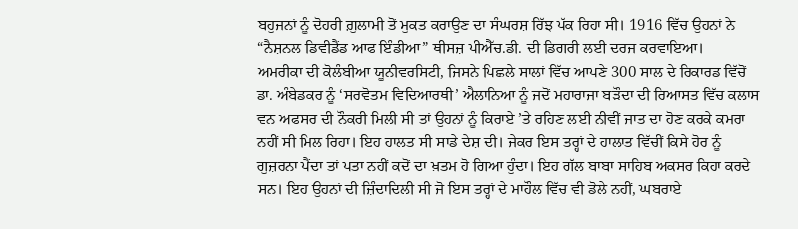ਬਹੁਜਨਾਂ ਨੂੰ ਦੋਹਰੀ ਗ਼ੁਲਾਮੀ ਤੋਂ ਮੁਕਤ ਕਰਾਉਣ ਦਾ ਸੰਘਰਸ਼ ਰਿੱਝ ਪੱਕ ਰਿਹਾ ਸੀ। 1916 ਵਿੱਚ ਉਹਨਾਂ ਨੇ “ਨੈਸ਼ਨਲ ਡਿਵੀਡੈਂਡ ਆਫ ਇੰਡੀਆ” ਥੀਸਜ਼ ਪੀਐੱਚ.ਡੀ. ਦੀ ਡਿਗਰੀ ਲਈ ਦਰਜ ਕਰਵਾਇਆ।
ਅਮਰੀਕਾ ਦੀ ਕੋਲੰਬੀਆ ਯੂਨੀਵਰਸਿਟੀ, ਜਿਸਨੇ ਪਿਛਲੇ ਸਾਲਾਂ ਵਿੱਚ ਆਪਣੇ 300 ਸਾਲ ਦੇ ਰਿਕਾਰਡ ਵਿੱਚੋਂ ਡਾ. ਅੰਬੇਡਕਰ ਨੂੰ ‘ਸਰਵੋਤਮ ਵਿਦਿਆਰਥੀ’ ਐਲਾਨਿਆ ਨੂੰ ਜਦੋਂ ਮਹਾਰਾਜਾ ਬੜੌਦਾ ਦੀ ਰਿਆਸਤ ਵਿੱਚ ਕਲਾਸ ਵਨ ਅਫਸਰ ਦੀ ਨੌਕਰੀ ਮਿਲੀ ਸੀ ਤਾਂ ਉਹਨਾਂ ਨੂੰ ਕਿਰਾਏ ’ਤੇ ਰਹਿਣ ਲਈ ਨੀਵੀਂ ਜਾਤ ਦਾ ਹੋਣ ਕਰਕੇ ਕਮਰਾ ਨਹੀਂ ਸੀ ਮਿਲ ਰਿਹਾ। ਇਹ ਹਾਲਤ ਸੀ ਸਾਡੇ ਦੇਸ਼ ਦੀ। ਜੇਕਰ ਇਸ ਤਰ੍ਹਾਂ ਦੇ ਹਾਲਾਤ ਵਿੱਚੀਂ ਕਿਸੇ ਹੋਰ ਨੂੰ ਗੁਜ਼ਰਨਾ ਪੈਂਦਾ ਤਾਂ ਪਤਾ ਨਹੀਂ ਕਦੋਂ ਦਾ ਖ਼ਤਮ ਹੋ ਗਿਆ ਹੁੰਦਾ। ਇਹ ਗੱਲ ਬਾਬਾ ਸਾਹਿਬ ਅਕਸਰ ਕਿਹਾ ਕਰਦੇ ਸਨ। ਇਹ ਉਹਨਾਂ ਦੀ ਜ਼ਿੰਦਾਦਿਲੀ ਸੀ ਜੋ ਇਸ ਤਰ੍ਹਾਂ ਦੇ ਮਾਹੌਲ ਵਿੱਚ ਵੀ ਡੋਲੇ ਨਹੀਂ, ਘਬਰਾਏ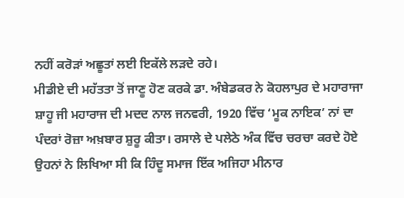ਨਹੀਂ ਕਰੋੜਾਂ ਅਛੂਤਾਂ ਲਈ ਇਕੱਲੇ ਲੜਦੇ ਰਹੇ।
ਮੀਡੀਏ ਦੀ ਮਹੱਤਤਾ ਤੋਂ ਜਾਣੂ ਹੋਣ ਕਰਕੇ ਡਾ. ਅੰਬੇਡਕਰ ਨੇ ਕੋਹਲਾਪੁਰ ਦੇ ਮਹਾਰਾਜਾ ਸ਼ਾਹੂ ਜੀ ਮਹਾਰਾਜ ਦੀ ਮਦਦ ਨਾਲ ਜਨਵਰੀ, 1920 ਵਿੱਚ ‘ਮੂਕ ਨਾਇਕ’ ਨਾਂ ਦਾ ਪੰਦਰਾਂ ਰੋਜ਼ਾ ਅਖ਼ਬਾਰ ਸ਼ੁਰੂ ਕੀਤਾ। ਰਸਾਲੇ ਦੇ ਪਲੇਠੇ ਅੰਕ ਵਿੱਚ ਚਰਚਾ ਕਰਦੇ ਹੋਏ ਉਹਨਾਂ ਨੇ ਲਿਖਿਆ ਸੀ ਕਿ ਹਿੰਦੂ ਸਮਾਜ ਇੱਕ ਅਜਿਹਾ ਮੀਨਾਰ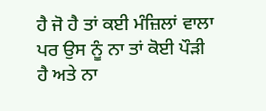ਹੈ ਜੋ ਹੈ ਤਾਂ ਕਈ ਮੰਜ਼ਿਲਾਂ ਵਾਲਾ ਪਰ ਉਸ ਨੂੰ ਨਾ ਤਾਂ ਕੋਈ ਪੌੜੀ ਹੈ ਅਤੇ ਨਾ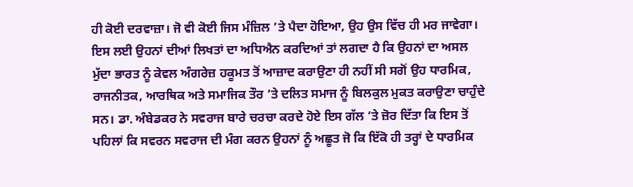ਹੀ ਕੋਈ ਦਰਵਾਜ਼ਾ। ਜੋ ਵੀ ਕੋਈ ਜਿਸ ਮੰਜ਼ਿਲ ’ਤੇ ਪੈਦਾ ਹੋਇਆ, ਉਹ ਉਸ ਵਿੱਚ ਹੀ ਮਰ ਜਾਵੇਗਾ। ਇਸ ਲਈ ਉਹਨਾਂ ਦੀਆਂ ਲਿਖਤਾਂ ਦਾ ਅਧਿਐਨ ਕਰਦਿਆਂ ਤਾਂ ਲਗਦਾ ਹੈ ਕਿ ਉਹਨਾਂ ਦਾ ਅਸਲ ਮੁੱਦਾ ਭਾਰਤ ਨੂੰ ਕੇਵਲ ਅੰਗਰੇਜ਼ ਹਕੂਮਤ ਤੋਂ ਆਜ਼ਾਦ ਕਰਾਉਣਾ ਹੀ ਨਹੀਂ ਸੀ ਸਗੋਂ ਉਹ ਧਾਰਮਿਕ, ਰਾਜਨੀਤਕ, ਆਰਥਿਕ ਅਤੇ ਸਮਾਜਿਕ ਤੌਰ ’ਤੇ ਦਲਿਤ ਸਮਾਜ ਨੂੰ ਬਿਲਕੁਲ ਮੁਕਤ ਕਰਾਉਣਾ ਚਾਹੁੰਦੇ ਸਨ। ਡਾ. ਅੰਬੇਡਕਰ ਨੇ ਸਵਰਾਜ ਬਾਰੇ ਚਰਚਾ ਕਰਦੇ ਹੋਏ ਇਸ ਗੱਲ ’ਤੇ ਜ਼ੋਰ ਦਿੱਤਾ ਕਿ ਇਸ ਤੋਂ ਪਹਿਲਾਂ ਕਿ ਸਵਰਨ ਸਵਰਾਜ ਦੀ ਮੰਗ ਕਰਨ ਉਹਨਾਂ ਨੂੰ ਅਛੂਤ ਜੋ ਕਿ ਇੱਕੋ ਹੀ ਤਰ੍ਹਾਂ ਦੇ ਧਾਰਮਿਕ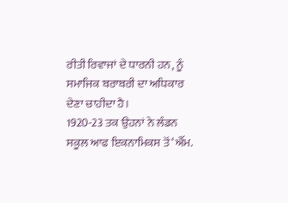ਰੀਤੀ ਰਿਵਾਜਾਂ ਦੇ ਧਾਰਨੀ ਹਨ, ਨੂੰ ਸਮਾਜਿਕ ਬਰਾਬਰੀ ਦਾ ਅਧਿਕਾਰ ਦੇਣਾ ਚਾਹੀਦਾ ਹੈ।
1920-23 ਤਕ ਉਹਨਾਂ ਨੇ ਲੰਡਨ ਸਕੂਲ ਆਫ ਇਕਨਾਮਿਕਸ ਤੋਂ ‘ਐੱਮ.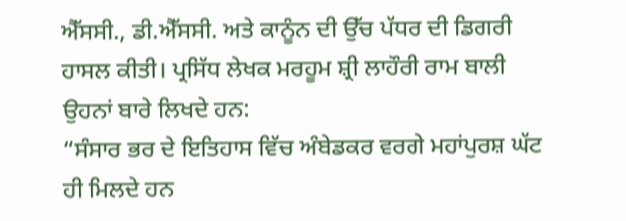ਐੱਸਸੀ., ਡੀ.ਐੱਸਸੀ. ਅਤੇ ਕਾਨੂੰਨ ਦੀ ਉੱਚ ਪੱਧਰ ਦੀ ਡਿਗਰੀ ਹਾਸਲ ਕੀਤੀ। ਪ੍ਰਸਿੱਧ ਲੇਖਕ ਮਰਹੂਮ ਸ਼੍ਰੀ ਲਾਹੌਰੀ ਰਾਮ ਬਾਲੀ ਉਹਨਾਂ ਬਾਰੇ ਲਿਖਦੇ ਹਨ:
“ਸੰਸਾਰ ਭਰ ਦੇ ਇਤਿਹਾਸ ਵਿੱਚ ਅੰਬੇਡਕਰ ਵਰਗੇ ਮਹਾਂਪੁਰਸ਼ ਘੱਟ ਹੀ ਮਿਲਦੇ ਹਨ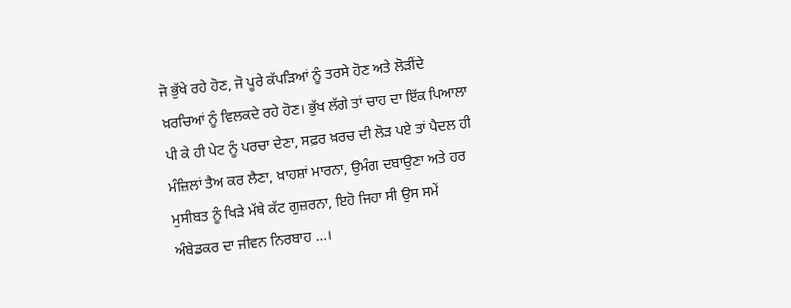ਜੋ ਭੁੱਖੇ ਰਹੇ ਹੋਣ, ਜੋ ਪੂਰੇ ਕੱਪੜਿਆਂ ਨੂੰ ਤਰਸੇ ਹੋਣ ਅਤੇ ਲੋੜੀਂਦੇ ਖ਼ਰਚਿਆਂ ਨੂੰ ਵਿਲਕਦੇ ਰਹੇ ਹੋਣ। ਭੁੱਖ ਲੱਗੇ ਤਾਂ ਚਾਹ ਦਾ ਇੱਕ ਪਿਆਲਾ ਪੀ ਕੇ ਹੀ ਪੇਟ ਨੂੰ ਪਰਚਾ ਦੇਣਾ, ਸਫ਼ਰ ਖ਼ਰਚ ਦੀ ਲੋੜ ਪਏ ਤਾਂ ਪੈਦਲ ਹੀ ਮੰਜ਼ਿਲਾਂ ਤੈਅ ਕਰ ਲੈਣਾ, ਖ਼ਾਹਸ਼ਾਂ ਮਾਰਨਾ, ਉਮੰਗ ਦਬਾਉਣਾ ਅਤੇ ਹਰ ਮੁਸੀਬਤ ਨੂੰ ਖਿੜੇ ਮੱਥੇ ਕੱਟ ਗੁਜ਼ਰਨਾ, ਇਹੋ ਜਿਹਾ ਸੀ ਉਸ ਸਮੇਂ ਅੰਬੇਡਕਰ ਦਾ ਜੀਵਨ ਨਿਰਬਾਹ …।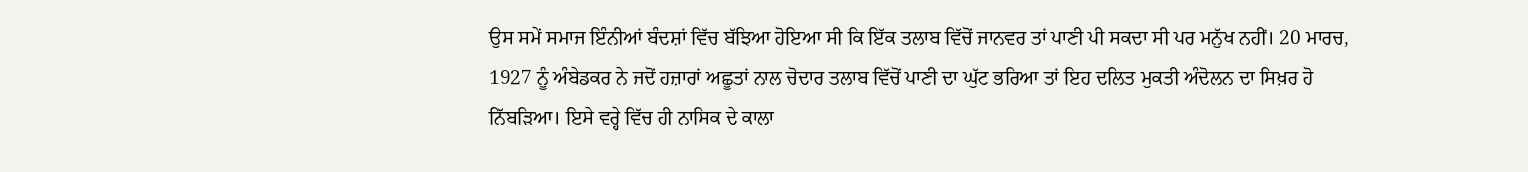ਉਸ ਸਮੇਂ ਸਮਾਜ ਇੰਨੀਆਂ ਬੰਦਸ਼ਾਂ ਵਿੱਚ ਬੱਝਿਆ ਹੋਇਆ ਸੀ ਕਿ ਇੱਕ ਤਲਾਬ ਵਿੱਚੋਂ ਜਾਨਵਰ ਤਾਂ ਪਾਣੀ ਪੀ ਸਕਦਾ ਸੀ ਪਰ ਮਨੁੱਖ ਨਹੀਂ। 20 ਮਾਰਚ, 1927 ਨੂੰ ਅੰਬੇਡਕਰ ਨੇ ਜਦੋਂ ਹਜ਼ਾਰਾਂ ਅਛੂਤਾਂ ਨਾਲ ਚੋਦਾਰ ਤਲਾਬ ਵਿੱਚੋਂ ਪਾਣੀ ਦਾ ਘੁੱਟ ਭਰਿਆ ਤਾਂ ਇਹ ਦਲਿਤ ਮੁਕਤੀ ਅੰਦੋਲਨ ਦਾ ਸਿਖ਼ਰ ਹੋ ਨਿੱਬੜਿਆ। ਇਸੇ ਵਰ੍ਹੇ ਵਿੱਚ ਹੀ ਨਾਸਿਕ ਦੇ ਕਾਲਾ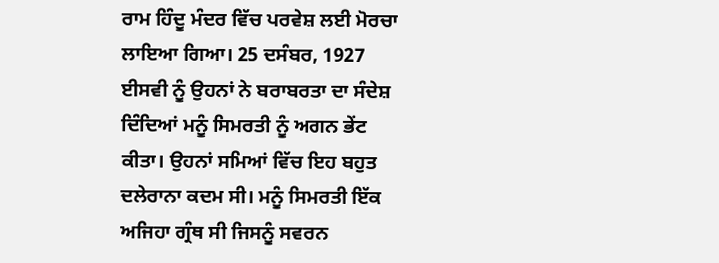ਰਾਮ ਹਿੰਦੂ ਮੰਦਰ ਵਿੱਚ ਪਰਵੇਸ਼ ਲਈ ਮੋਰਚਾ ਲਾਇਆ ਗਿਆ। 25 ਦਸੰਬਰ, 1927 ਈਸਵੀ ਨੂੰ ਉਹਨਾਂ ਨੇ ਬਰਾਬਰਤਾ ਦਾ ਸੰਦੇਸ਼ ਦਿੰਦਿਆਂ ਮਨੂੰ ਸਿਮਰਤੀ ਨੂੰ ਅਗਨ ਭੇਂਟ ਕੀਤਾ। ਉਹਨਾਂ ਸਮਿਆਂ ਵਿੱਚ ਇਹ ਬਹੁਤ ਦਲੇਰਾਨਾ ਕਦਮ ਸੀ। ਮਨੂੰ ਸਿਮਰਤੀ ਇੱਕ ਅਜਿਹਾ ਗ੍ਰੰਥ ਸੀ ਜਿਸਨੂੰ ਸਵਰਨ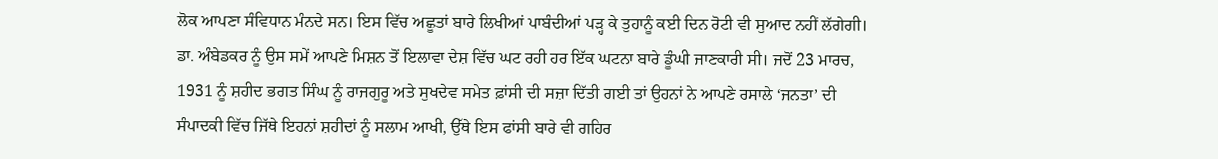ਲੋਕ ਆਪਣਾ ਸੰਵਿਧਾਨ ਮੰਨਦੇ ਸਨ। ਇਸ ਵਿੱਚ ਅਛੂਤਾਂ ਬਾਰੇ ਲਿਖੀਆਂ ਪਾਬੰਦੀਆਂ ਪੜ੍ਹ ਕੇ ਤੁਹਾਨੂੰ ਕਈ ਦਿਨ ਰੋਟੀ ਵੀ ਸੁਆਦ ਨਹੀਂ ਲੱਗੇਗੀ। ਡਾ. ਅੰਬੇਡਕਰ ਨੂੰ ਉਸ ਸਮੇਂ ਆਪਣੇ ਮਿਸ਼ਨ ਤੋਂ ਇਲਾਵਾ ਦੇਸ਼ ਵਿੱਚ ਘਟ ਰਹੀ ਹਰ ਇੱਕ ਘਟਨਾ ਬਾਰੇ ਡੂੰਘੀ ਜਾਣਕਾਰੀ ਸੀ। ਜਦੋਂ 23 ਮਾਰਚ, 1931 ਨੂੰ ਸ਼ਹੀਦ ਭਗਤ ਸਿੰਘ ਨੂੰ ਰਾਜਗੁਰੂ ਅਤੇ ਸੁਖਦੇਵ ਸਮੇਤ ਫ਼ਾਂਸੀ ਦੀ ਸਜ਼ਾ ਦਿੱਤੀ ਗਈ ਤਾਂ ਉਹਨਾਂ ਨੇ ਆਪਣੇ ਰਸਾਲੇ ‘ਜਨਤਾ’ ਦੀ ਸੰਪਾਦਕੀ ਵਿੱਚ ਜਿੱਥੇ ਇਹਨਾਂ ਸ਼ਹੀਦਾਂ ਨੂੰ ਸਲਾਮ ਆਖੀ, ਉੱਥੇ ਇਸ ਫਾਂਸੀ ਬਾਰੇ ਵੀ ਗਹਿਰ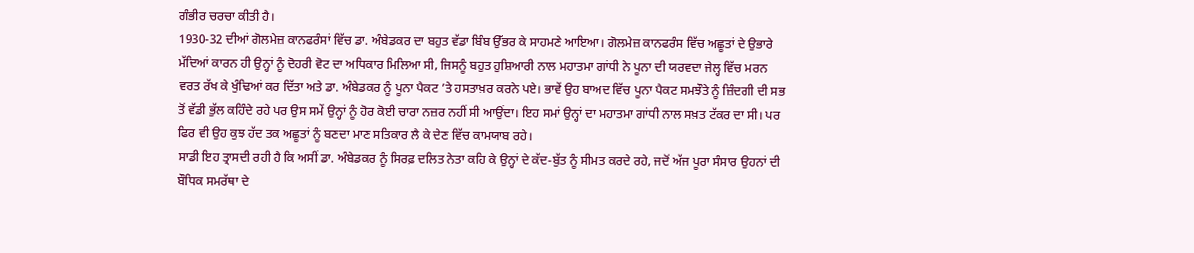ਗੰਭੀਰ ਚਰਚਾ ਕੀਤੀ ਹੈ।
1930-32 ਦੀਆਂ ਗੋਲਮੇਜ਼ ਕਾਨਫਰੰਸਾਂ ਵਿੱਚ ਡਾ. ਅੰਬੇਡਕਰ ਦਾ ਬਹੁਤ ਵੱਡਾ ਬਿੰਬ ਉੱਭਰ ਕੇ ਸਾਹਮਣੇ ਆਇਆ। ਗੋਲਮੇਜ਼ ਕਾਨਫਰੰਸ ਵਿੱਚ ਅਛੂਤਾਂ ਦੇ ਉਭਾਰੇ ਮੱਦਿਆਂ ਕਾਰਨ ਹੀ ਉਨ੍ਹਾਂ ਨੂੰ ਦੋਹਰੀ ਵੋਟ ਦਾ ਅਧਿਕਾਰ ਮਿਲਿਆ ਸੀ, ਜਿਸਨੂੰ ਬਹੁਤ ਹੁਸ਼ਿਆਰੀ ਨਾਲ ਮਹਾਤਮਾ ਗਾਂਧੀ ਨੇ ਪੂਨਾ ਦੀ ਯਰਵਦਾ ਜੇਲ੍ਹ ਵਿੱਚ ਮਰਨ ਵਰਤ ਰੱਖ ਕੇ ਖੁੰਢਿਆਂ ਕਰ ਦਿੱਤਾ ਅਤੇ ਡਾ. ਅੰਬੇਡਕਰ ਨੂੰ ਪੂਨਾ ਪੈਕਟ ’ਤੇ ਹਸਤਾਖ਼ਰ ਕਰਨੇ ਪਏ। ਭਾਵੇਂ ਉਹ ਬਾਅਦ ਵਿੱਚ ਪੂਨਾ ਪੈਕਟ ਸਮਝੌਤੇ ਨੂੰ ਜ਼ਿੰਦਗੀ ਦੀ ਸਭ ਤੋਂ ਵੱਡੀ ਭੁੱਲ ਕਹਿੰਦੇ ਰਹੇ ਪਰ ਉਸ ਸਮੇਂ ਉਨ੍ਹਾਂ ਨੂੰ ਹੋਰ ਕੋਈ ਚਾਰਾ ਨਜ਼ਰ ਨਹੀਂ ਸੀ ਆਉਂਦਾ। ਇਹ ਸਮਾਂ ਉਨ੍ਹਾਂ ਦਾ ਮਹਾਤਮਾ ਗਾਂਧੀ ਨਾਲ ਸਖ਼ਤ ਟੱਕਰ ਦਾ ਸੀ। ਪਰ ਫਿਰ ਵੀ ਉਹ ਕੁਝ ਹੱਦ ਤਕ ਅਛੂਤਾਂ ਨੂੰ ਬਣਦਾ ਮਾਣ ਸਤਿਕਾਰ ਲੈ ਕੇ ਦੇਣ ਵਿੱਚ ਕਾਮਯਾਬ ਰਹੇ।
ਸਾਡੀ ਇਹ ਤ੍ਰਾਸਦੀ ਰਹੀ ਹੈ ਕਿ ਅਸੀਂ ਡਾ. ਅੰਬੇਡਕਰ ਨੂੰ ਸਿਰਫ਼ ਦਲਿਤ ਨੇਤਾ ਕਹਿ ਕੇ ਉਨ੍ਹਾਂ ਦੇ ਕੱਦ-ਬੁੱਤ ਨੂੰ ਸੀਮਤ ਕਰਦੇ ਰਹੇ, ਜਦੋਂ ਅੱਜ ਪੂਰਾ ਸੰਸਾਰ ਉਹਨਾਂ ਦੀ ਬੌਧਿਕ ਸਮਰੱਥਾ ਦੇ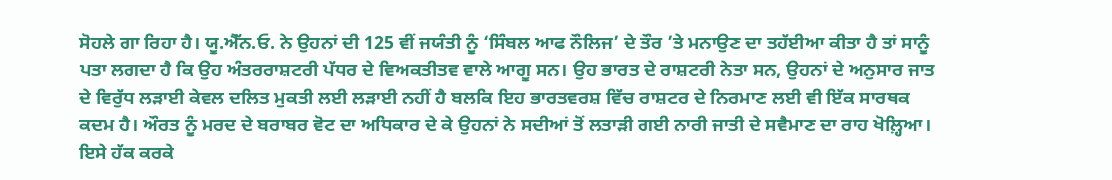ਸੋਹਲੇ ਗਾ ਰਿਹਾ ਹੈ। ਯੂ.ਐੱਨ.ਓ. ਨੇ ਉਹਨਾਂ ਦੀ 125 ਵੀਂ ਜਯੰਤੀ ਨੂੰ ‘ਸਿੰਬਲ ਆਫ ਨੌਲਿਜ’ ਦੇ ਤੌਰ ’ਤੇ ਮਨਾਉਣ ਦਾ ਤਹੱਈਆ ਕੀਤਾ ਹੈ ਤਾਂ ਸਾਨੂੰ ਪਤਾ ਲਗਦਾ ਹੈ ਕਿ ਉਹ ਅੰਤਰਰਾਸ਼ਟਰੀ ਪੱਧਰ ਦੇ ਵਿਅਕਤੀਤਵ ਵਾਲੇ ਆਗੂ ਸਨ। ਉਹ ਭਾਰਤ ਦੇ ਰਾਸ਼ਟਰੀ ਨੇਤਾ ਸਨ, ਉਹਨਾਂ ਦੇ ਅਨੁਸਾਰ ਜਾਤ ਦੇ ਵਿਰੁੱਧ ਲੜਾਈ ਕੇਵਲ ਦਲਿਤ ਮੁਕਤੀ ਲਈ ਲੜਾਈ ਨਹੀਂ ਹੈ ਬਲਕਿ ਇਹ ਭਾਰਤਵਰਸ਼ ਵਿੱਚ ਰਾਸ਼ਟਰ ਦੇ ਨਿਰਮਾਣ ਲਈ ਵੀ ਇੱਕ ਸਾਰਥਕ ਕਦਮ ਹੈ। ਔਰਤ ਨੂੰ ਮਰਦ ਦੇ ਬਰਾਬਰ ਵੋਟ ਦਾ ਅਧਿਕਾਰ ਦੇ ਕੇ ਉਹਨਾਂ ਨੇ ਸਦੀਆਂ ਤੋਂ ਲਤਾੜੀ ਗਈ ਨਾਰੀ ਜਾਤੀ ਦੇ ਸਵੈਮਾਣ ਦਾ ਰਾਹ ਖੋਲ਼੍ਹਿਆ। ਇਸੇ ਹੱਕ ਕਰਕੇ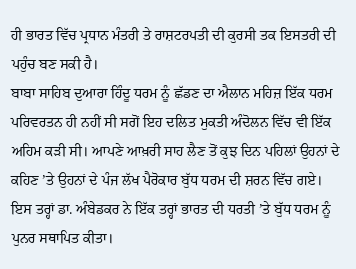ਹੀ ਭਾਰਤ ਵਿੱਚ ਪ੍ਰਧਾਨ ਮੰਤਰੀ ਤੇ ਰਾਸ਼ਟਰਪਤੀ ਦੀ ਕੁਰਸੀ ਤਕ ਇਸਤਰੀ ਦੀ ਪਹੁੰਚ ਬਣ ਸਕੀ ਹੈ।
ਬਾਬਾ ਸਾਹਿਬ ਦੁਆਰਾ ਹਿੰਦੂ ਧਰਮ ਨੂੰ ਛੱਡਣ ਦਾ ਐਲਾਨ ਮਹਿਜ਼ ਇੱਕ ਧਰਮ ਪਰਿਵਰਤਨ ਹੀ ਨਹੀਂ ਸੀ ਸਗੋਂ ਇਹ ਦਲਿਤ ਮੁਕਤੀ ਅੰਦੋਲਨ ਵਿੱਚ ਵੀ ਇੱਕ ਅਹਿਮ ਕੜੀ ਸੀ। ਆਪਣੇ ਆਖ਼ਰੀ ਸਾਹ ਲੈਣ ਤੋਂ ਕੁਝ ਦਿਨ ਪਹਿਲਾਂ ਉਹਨਾਂ ਦੇ ਕਹਿਣ ’ਤੇ ਉਹਨਾਂ ਦੇ ਪੰਜ ਲੱਖ ਪੈਰੋਕਾਰ ਬੁੱਧ ਧਰਮ ਦੀ ਸ਼ਰਨ ਵਿੱਚ ਗਏ। ਇਸ ਤਰ੍ਹਾਂ ਡਾ. ਅੰਬੇਡਕਰ ਨੇ ਇੱਕ ਤਰ੍ਹਾਂ ਭਾਰਤ ਦੀ ਧਰਤੀ ’ਤੇ ਬੁੱਧ ਧਰਮ ਨੂੰ ਪੁਨਰ ਸਥਾਪਿਤ ਕੀਤਾ।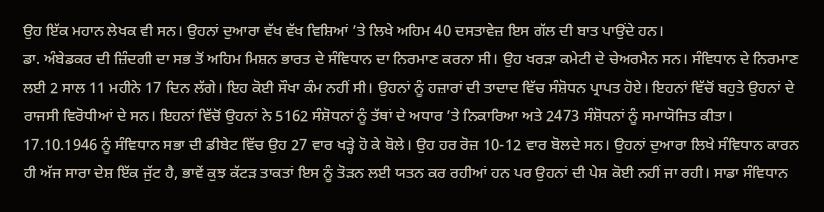ਉਹ ਇੱਕ ਮਹਾਨ ਲੇਖਕ ਵੀ ਸਨ। ਉਹਨਾਂ ਦੁਆਰਾ ਵੱਖ ਵੱਖ ਵਿਸ਼ਿਆਂ ’ਤੇ ਲਿਖੇ ਅਹਿਮ 40 ਦਸਤਾਵੇਜ਼ ਇਸ ਗੱਲ ਦੀ ਬਾਤ ਪਾਉਂਦੇ ਹਨ।
ਡਾ. ਅੰਬੇਡਕਰ ਦੀ ਜ਼ਿੰਦਗੀ ਦਾ ਸਭ ਤੋਂ ਅਹਿਮ ਮਿਸ਼ਨ ਭਾਰਤ ਦੇ ਸੰਵਿਧਾਨ ਦਾ ਨਿਰਮਾਣ ਕਰਨਾ ਸੀ। ਉਹ ਖਰੜਾ ਕਮੇਟੀ ਦੇ ਚੇਅਰਮੈਨ ਸਨ। ਸੰਵਿਧਾਨ ਦੇ ਨਿਰਮਾਣ ਲਈ 2 ਸਾਲ 11 ਮਹੀਨੇ 17 ਦਿਨ ਲੱਗੇ। ਇਹ ਕੋਈ ਸੌਖਾ ਕੰਮ ਨਹੀਂ ਸੀ। ਉਹਨਾਂ ਨੂੰ ਹਜ਼ਾਰਾਂ ਦੀ ਤਾਦਾਦ ਵਿੱਚ ਸੰਸ਼ੋਧਨ ਪ੍ਰਾਪਤ ਹੋਏ। ਇਹਨਾਂ ਵਿੱਚੋਂ ਬਹੁਤੇ ਉਹਨਾਂ ਦੇ ਰਾਜਸੀ ਵਿਰੋਧੀਆਂ ਦੇ ਸਨ। ਇਹਨਾਂ ਵਿੱਚੋਂ ਉਹਨਾਂ ਨੇ 5162 ਸੰਸ਼ੋਧਨਾਂ ਨੂੰ ਤੱਥਾਂ ਦੇ ਅਧਾਰ ’ਤੇ ਨਿਕਾਰਿਆ ਅਤੇ 2473 ਸੰਸ਼ੋਧਨਾਂ ਨੂੰ ਸਮਾਯੋਜਿਤ ਕੀਤਾ। 17.10.1946 ਨੂੰ ਸੰਵਿਧਾਨ ਸਭਾ ਦੀ ਡੀਬੇਟ ਵਿੱਚ ਉਹ 27 ਵਾਰ ਖੜ੍ਹੇ ਹੋ ਕੇ ਬੋਲੇ। ਉਹ ਹਰ ਰੋਜ਼ 10-12 ਵਾਰ ਬੋਲਦੇ ਸਨ। ਉਹਨਾਂ ਦੁਆਰਾ ਲਿਖੇ ਸੰਵਿਧਾਨ ਕਾਰਨ ਹੀ ਅੱਜ ਸਾਰਾ ਦੇਸ਼ ਇੱਕ ਜੁੱਟ ਹੈ, ਭਾਵੇਂ ਕੁਝ ਕੱਟੜ ਤਾਕਤਾਂ ਇਸ ਨੂੰ ਤੋੜਨ ਲਈ ਯਤਨ ਕਰ ਰਹੀਆਂ ਹਨ ਪਰ ਉਹਨਾਂ ਦੀ ਪੇਸ਼ ਕੋਈ ਨਹੀਂ ਜਾ ਰਹੀ। ਸਾਡਾ ਸੰਵਿਧਾਨ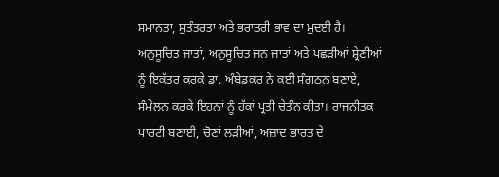ਸਮਾਨਤਾ, ਸੁਤੰਤਰਤਾ ਅਤੇ ਭਰਾਤਰੀ ਭਾਵ ਦਾ ਮੁਦਈ ਹੈ।
ਅਨੁਸੂਚਿਤ ਜਾਤਾਂ, ਅਨੁਸੂਚਿਤ ਜਨ ਜਾਤਾਂ ਅਤੇ ਪਛੜੀਆਂ ਸ਼੍ਰੇਣੀਆਂ ਨੂੰ ਇਕੱਤਰ ਕਰਕੇ ਡਾ. ਅੰਬੇਡਕਰ ਨੇ ਕਈ ਸੰਗਠਨ ਬਣਾਏ, ਸੰਮੇਲਨ ਕਰਕੇ ਇਹਨਾਂ ਨੂੰ ਹੱਕਾਂ ਪ੍ਰਤੀ ਚੇਤੰਨ ਕੀਤਾ। ਰਾਜਨੀਤਕ ਪਾਰਟੀ ਬਣਾਈ, ਚੋਣਾਂ ਲੜੀਆਂ, ਅਜ਼ਾਦ ਭਾਰਤ ਦੇ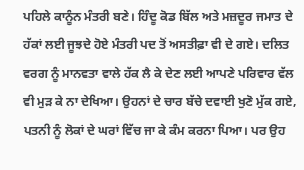ਪਹਿਲੇ ਕਾਨੂੰਨ ਮੰਤਰੀ ਬਣੇ। ਹਿੰਦੂ ਕੋਡ ਬਿੱਲ ਅਤੇ ਮਜ਼ਦੂਰ ਜਮਾਤ ਦੇ ਹੱਕਾਂ ਲਈ ਜੂਝਦੇ ਹੋਏ ਮੰਤਰੀ ਪਦ ਤੋਂ ਅਸਤੀਫ਼ਾ ਵੀ ਦੇ ਗਏ। ਦਲਿਤ ਵਰਗ ਨੂੰ ਮਾਨਵਤਾ ਵਾਲੇ ਹੱਕ ਲੈ ਕੇ ਦੇਣ ਲਈ ਆਪਣੇ ਪਰਿਵਾਰ ਵੱਲ ਵੀ ਮੁੜ ਕੇ ਨਾ ਦੇਖਿਆ। ਉਹਨਾਂ ਦੇ ਚਾਰ ਬੱਚੇ ਦਵਾਈ ਖੁਣੋ ਮੁੱਕ ਗਏ, ਪਤਨੀ ਨੂੰ ਲੋਕਾਂ ਦੇ ਘਰਾਂ ਵਿੱਚ ਜਾ ਕੇ ਕੰਮ ਕਰਨਾ ਪਿਆ। ਪਰ ਉਹ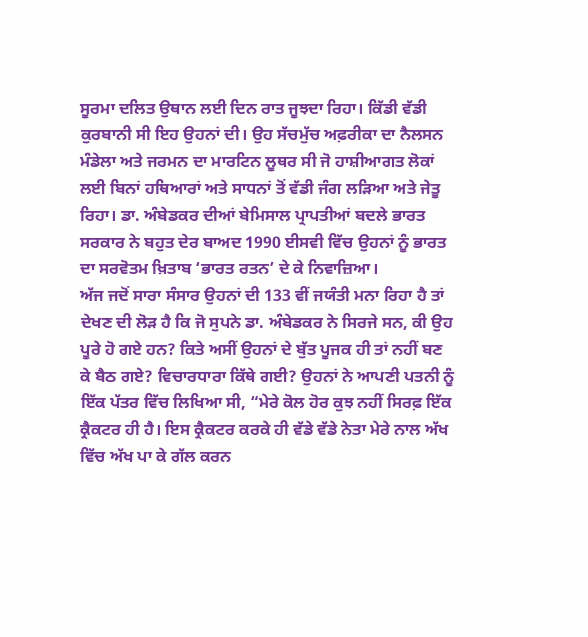ਸੂਰਮਾ ਦਲਿਤ ਉਥਾਨ ਲਈ ਦਿਨ ਰਾਤ ਜੂਝਦਾ ਰਿਹਾ। ਕਿੱਡੀ ਵੱਡੀ ਕੁਰਬਾਨੀ ਸੀ ਇਹ ਉਹਨਾਂ ਦੀ। ਉਹ ਸੱਚਮੁੱਚ ਅਫ਼ਰੀਕਾ ਦਾ ਨੈਲਸਨ ਮੰਡੇਲਾ ਅਤੇ ਜਰਮਨ ਦਾ ਮਾਰਟਿਨ ਲੂਥਰ ਸੀ ਜੋ ਹਾਸ਼ੀਆਗਤ ਲੋਕਾਂ ਲਈ ਬਿਨਾਂ ਹਥਿਆਰਾਂ ਅਤੇ ਸਾਧਨਾਂ ਤੋਂ ਵੱਡੀ ਜੰਗ ਲੜਿਆ ਅਤੇ ਜੇਤੂ ਰਿਹਾ। ਡਾ. ਅੰਬੇਡਕਰ ਦੀਆਂ ਬੇਮਿਸਾਲ ਪ੍ਰਾਪਤੀਆਂ ਬਦਲੇ ਭਾਰਤ ਸਰਕਾਰ ਨੇ ਬਹੁਤ ਦੇਰ ਬਾਅਦ 1990 ਈਸਵੀ ਵਿੱਚ ਉਹਨਾਂ ਨੂੰ ਭਾਰਤ ਦਾ ਸਰਵੋਤਮ ਖ਼ਿਤਾਬ ‘ਭਾਰਤ ਰਤਨ’ ਦੇ ਕੇ ਨਿਵਾਜ਼ਿਆ।
ਅੱਜ ਜਦੋਂ ਸਾਰਾ ਸੰਸਾਰ ਉਹਨਾਂ ਦੀ 133 ਵੀਂ ਜਯੰਤੀ ਮਨਾ ਰਿਹਾ ਹੈ ਤਾਂ ਦੇਖਣ ਦੀ ਲੋੜ ਹੈ ਕਿ ਜੋ ਸੁਪਨੇ ਡਾ. ਅੰਬੇਡਕਰ ਨੇ ਸਿਰਜੇ ਸਨ, ਕੀ ਉਹ ਪੂਰੇ ਹੋ ਗਏ ਹਨ? ਕਿਤੇ ਅਸੀਂ ਉਹਨਾਂ ਦੇ ਬੁੱਤ ਪੂਜਕ ਹੀ ਤਾਂ ਨਹੀਂ ਬਣ ਕੇ ਬੈਠ ਗਏ? ਵਿਚਾਰਧਾਰਾ ਕਿੱਥੇ ਗਈ? ਉਹਨਾਂ ਨੇ ਆਪਣੀ ਪਤਨੀ ਨੂੰ ਇੱਕ ਪੱਤਰ ਵਿੱਚ ਲਿਖਿਆ ਸੀ, “ਮੇਰੇ ਕੋਲ ਹੋਰ ਕੁਝ ਨਹੀਂ ਸਿਰਫ਼ ਇੱਕ ਕ੍ਰੈਕਟਰ ਹੀ ਹੈ। ਇਸ ਕ੍ਰੈਕਟਰ ਕਰਕੇ ਹੀ ਵੱਡੇ ਵੱਡੇ ਨੇਤਾ ਮੇਰੇ ਨਾਲ ਅੱਖ ਵਿੱਚ ਅੱਖ ਪਾ ਕੇ ਗੱਲ ਕਰਨ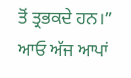ਤੋਂ ਤ੍ਰਭਕਦੇ ਹਨ।”
ਆਓ ਅੱਜ ਆਪਾਂ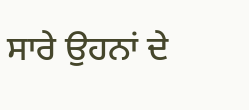ਸਾਰੇ ਉਹਨਾਂ ਦੇ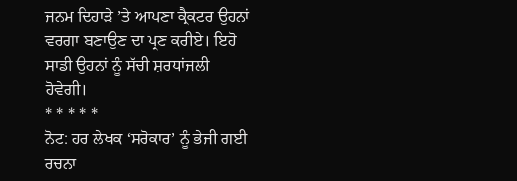ਜਨਮ ਦਿਹਾੜੇ ’ਤੇ ਆਪਣਾ ਕ੍ਰੈਕਟਰ ਉਹਨਾਂ ਵਰਗਾ ਬਣਾਉਣ ਦਾ ਪ੍ਰਣ ਕਰੀਏ। ਇਹੋ ਸਾਡੀ ਉਹਨਾਂ ਨੂੰ ਸੱਚੀ ਸ਼ਰਧਾਂਜਲੀ ਹੋਵੇਗੀ।
* * * * *
ਨੋਟ: ਹਰ ਲੇਖਕ ‘ਸਰੋਕਾਰ’ ਨੂੰ ਭੇਜੀ ਗਈ ਰਚਨਾ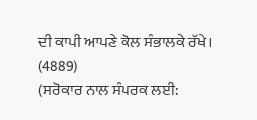ਦੀ ਕਾਪੀ ਆਪਣੇ ਕੋਲ ਸੰਭਾਲਕੇ ਰੱਖੇ।
(4889)
(ਸਰੋਕਾਰ ਨਾਲ ਸੰਪਰਕ ਲਈ: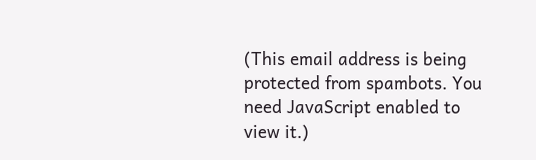(This email address is being protected from spambots. You need JavaScript enabled to view it.)